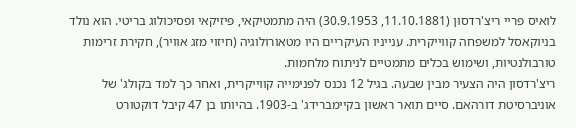לואיס פריי ריצ'רדסון (11.10.1881, 30.9.1953) היה מתמטיקאי, פיזיקאי ופסיכולוג בריטי. הוא נולד בניוקאסל למשפחה קווייקרית. ענייניו העיקריים היו מטאורולוגיה (חיזוי מזג אוויר), חקירת זרימות טורבולנטיות, ושימוש בכלים מתמטיים לניתוח מלחמות.
ריצ'רדסון היה הצעיר מבין שבעה. בגיל 12 נכנס לפנימייה קווייקרית, ואחר כך למד בקולג' של אוניברסיטת דורהאם. סיים תואר ראשון בקיימברידג' ב-1903. בהיותו בן 47 קיבל דוקטורט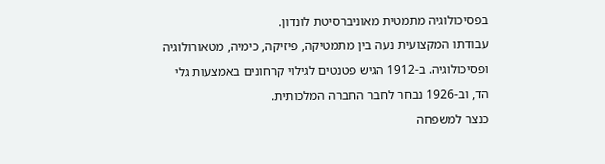בפסיכולוגיה מתמטית מאוניברסיטת לונדון.
עבודתו המקצועית נעה בין מתמטיקה, פיזיקה, כימיה, מטאורולוגיה ופסיכולוגיה. ב-1912 הגיש פטנטים לגילוי קרחונים באמצעות גלי הד, וב-1926 נבחר לחבר החברה המלכותית.
כנצר למשפחה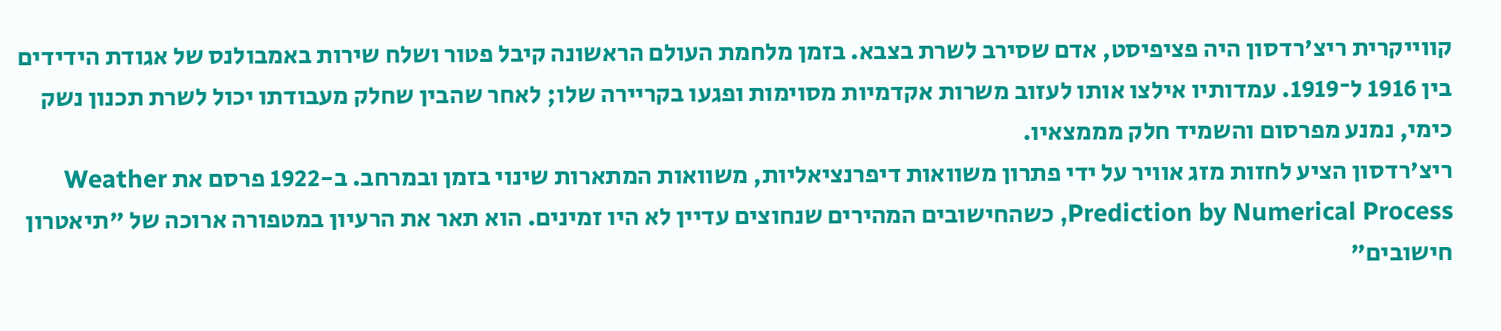קווייקרית ריצ'רדסון היה פציפיסט, אדם שסירב לשרת בצבא. בזמן מלחמת העולם הראשונה קיבל פטור ושלח שירות באמבולנס של אגודת הידידים בין 1916 ל־1919. עמדותיו אילצו אותו לעזוב משרות אקדמיות מסוימות ופגעו בקריירה שלו; לאחר שהבין שחלק מעבודתו יכול לשרת תכנון נשק כימי, נמנע מפרסום והשמיד חלק מממצאיו.
ריצ'רדסון הציע לחזות מזג אוויר על ידי פתרון משוואות דיפרנציאליות, משוואות המתארות שינוי בזמן ובמרחב. ב-1922 פרסם את Weather Prediction by Numerical Process, כשהחישובים המהירים שנחוצים עדיין לא היו זמינים. הוא תאר את הרעיון במטפורה ארוכה של "תיאטרון חישובים"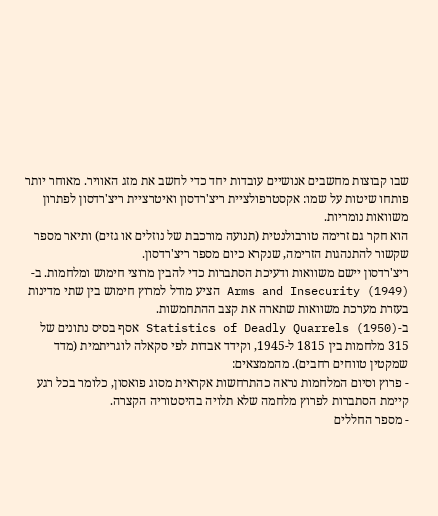שבו קבוצות מחשבים אנושיים עובדות יחד כדי לחשב את מזג האוויר. מאוחר יותר פותחו שיטות על שמו: אקסטרפולציית ריצ'רדסון ואיטרציית ריצ'רדסון לפתרון משוואות נומריות.
הוא חקר גם זרימה טורבולנטית (תנועה מורכבת של נוזלים או גזים) ותיאר מספר שקשור להתנהגות הזרימה, שנקרא כיום מספר ריצ'רדסון.
ריצ'רדסון יישם משוואות ודעיכת הסתברות כדי להבין מרוצי חימוש ומלחמות. ב-Arms and Insecurity (1949) הציע מודל למרוץ חימוש בין שתי מדינות בעזרת מערכת משוואות שתארה את קצב ההתחמשות.
ב-Statistics of Deadly Quarrels (1950) אסף בסיס נתונים של 315 מלחמות בין 1815 ל-1945, וקידד אבדות לפי סקאלה לוגריתמית (מדד שמקטין טווחים רחבים). מהממצאים:
- פרוץ וסיום המלחמות נראה כהתרחשות אקראית מסוג פואסון, כלומר בכל רגע קיימת הסתברות לפרוץ מלחמה שלא תלויה בהיסטוריה הקצרה.
- מספר החללים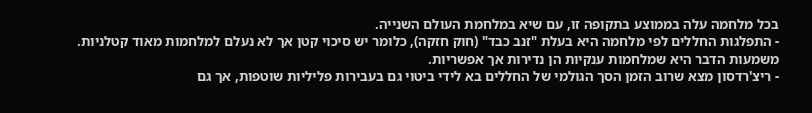בכל מלחמה עלה בממוצע בתקופה זו, עם שיא במלחמת העולם השנייה.
- התפלגות החללים לפי מלחמה היא בעלת "זנב כבד" (חוק חזקה), כלומר יש סיכוי קטן אך לא נעלם למלחמות מאוד קטלניות. משמעות הדבר היא שמלחמות ענקיות הן נדירות אך אפשריות.
- ריצ'רדסון מצא שרוב הזמן הסך הגולמי של החללים בא לידי ביטוי גם בעבירות פליליות שוטפות, אך גם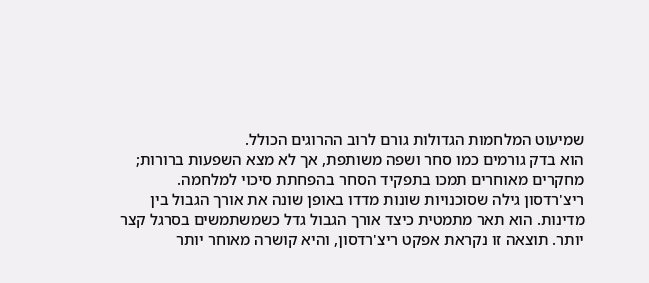שמיעוט המלחמות הגדולות גורם לרוב ההרוגים הכולל.
הוא בדק גורמים כמו סחר ושפה משותפת, אך לא מצא השפעות ברורות; מחקרים מאוחרים תמכו בתפקיד הסחר בהפחתת סיכוי למלחמה.
ריצ'רדסון גילה שסוכנויות שונות מדדו באופן שונה את אורך הגבול בין מדינות. הוא תאר מתמטית כיצד אורך הגבול גדל כשמשתמשים בסרגל קצר יותר. תוצאה זו נקראת אפקט ריצ'רדסון, והיא קושרה מאוחר יותר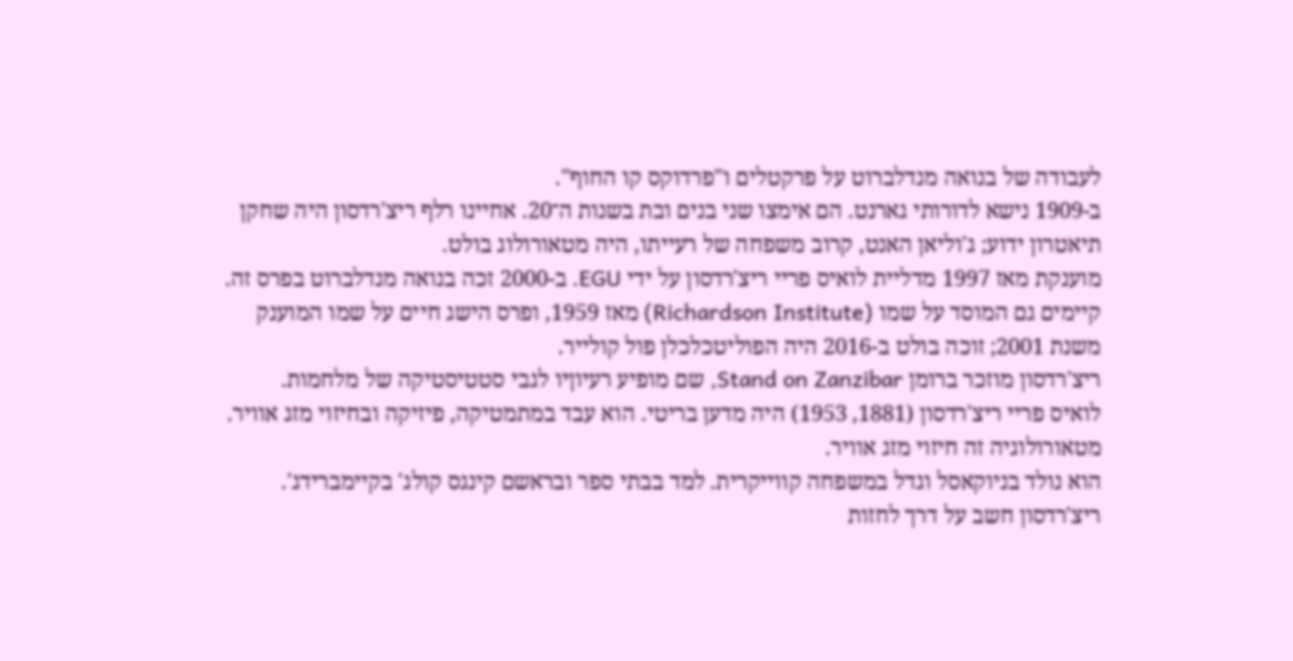לעבודה של בנואה מנדלברוט על פרקטלים ו"פרדוקס קו החוף".
ב-1909 נישא לדורותי גארנט. הם אימצו שני בנים ובת בשנות ה־20. אחיינו רלף ריצ'רדסון היה שחקן תיאטרון ידוע; ג'וליאן האנט, קרוב משפחה של רעייתו, היה מטאורולוג בולט.
מוענקת מאז 1997 מדליית לואיס פריי ריצ'רדסון על ידי EGU. ב-2000 זכה בנואה מנדלברוט בפרס זה. קיימים גם המוסד על שמו (Richardson Institute) מאז 1959, ופרס הישג חיים על שמו המוענק משנת 2001; זוכה בולט ב-2016 היה הפוליטכלכלן פול קולייר.
ריצ'רדסון מוזכר ברומן Stand on Zanzibar, שם מופיע רעיוןיו לגבי סטטיסטיקה של מלחמות.
לואיס פריי ריצ'רדסון (1881, 1953) היה מדען בריטי. הוא עבד במתמטיקה, פיזיקה ובחיזוי מזג אוויר. מטאורולוגיה זה חיזוי מזג אוויר.
הוא נולד בניוקאסל וגדל במשפחה קווייקרית. למד בבתי ספר ובראשם קינגס קולג' בקיימברידג'.
ריצ'רדסון חשב על דרך לחזות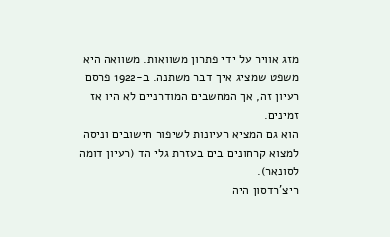מזג אוויר על ידי פתרון משוואות. משוואה היא משפט שמציג איך דבר משתנה. ב-1922 פרסם רעיון זה, אך המחשבים המודרניים לא היו אז זמינים.
הוא גם המציא רעיונות לשיפור חישובים וניסה למצוא קרחונים בים בעזרת גלי הד (רעיון דומה לסונאר).
ריצ'רדסון היה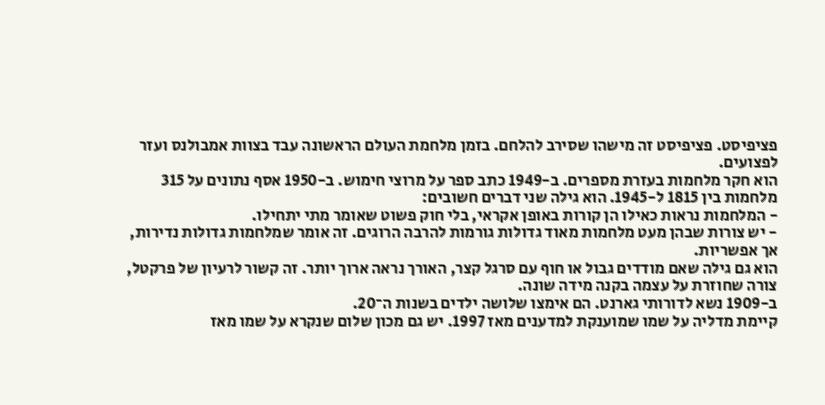פציפיסט. פציפיסט זה מישהו שסירב להלחם. בזמן מלחמת העולם הראשונה עבד בצוות אמבולנס ועזר לפצועים.
הוא חקר מלחמות בעזרת מספרים. ב-1949 כתב ספר על מרוצי חימוש. ב-1950 אסף נתונים על 315 מלחמות בין 1815 ל-1945. הוא גילה שני דברים חשובים:
- המלחמות נראות כאילו הן קורות באופן אקראי, בלי חוק פשוט שאומר מתי יתחילו.
- יש צורות שבהן מעט מלחמות מאוד גדולות גורמות להרבה הרוגים. זה אומר שמלחמות גדולות נדירות, אך אפשריות.
הוא גם גילה שאם מודדים גבול או חוף עם סרגל קצר, האורך נראה ארוך יותר. זה קשור לרעיון של פרקטל, צורה שחוזרת על עצמה בקנה מידה שונה.
ב-1909 נשא לדורותי גארנט. הם אימצו שלושה ילדים בשנות ה־20.
קיימת מדליה על שמו שמוענקת למדענים מאז 1997. יש גם מכון שלום שנקרא על שמו מאז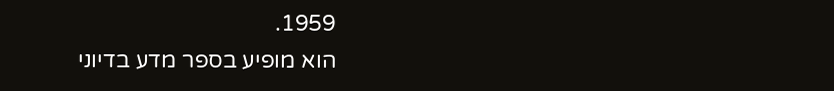1959.
הוא מופיע בספר מדע בדיוני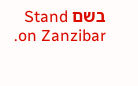בשם Stand on Zanzibar.